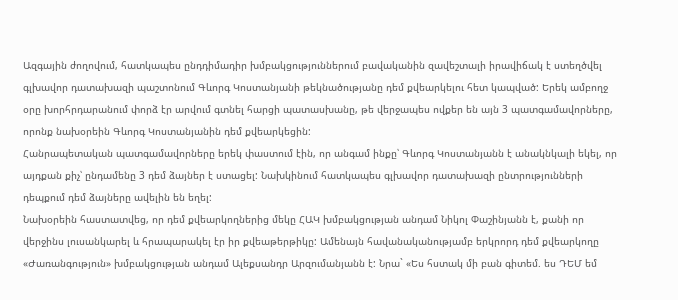Ազգային ժողովում, հատկապես ընդդիմադիր խմբակցություններում բավականին զավեշտալի իրավիճակ է ստեղծվել գլխավոր դատախազի պաշտոնում Գևորգ Կոստանյանի թեկնածությանը դեմ քվեարկելու հետ կապված: Երեկ ամբողջ օրը խորհրդարանում փորձ էր արվում գտնել հարցի պատասխանը, թե վերջապես ովքեր են այն 3 պատգամավորները, որոնք նախօրեին Գևորգ Կոստանյանին դեմ քվեարկեցին:
Հանրապետական պատգամավորները երեկ փաստում էին, որ անգամ ինքը՝ Գևորգ Կոստանյանն է անակնկալի եկել, որ այդքան քիչ՝ ընդամենը 3 դեմ ձայներ է ստացել: Նախկինում հատկապես գլխավոր դատախազի ընտրությունների դեպքում դեմ ձայները ավելին են եղել:
Նախօրեին հաստատվեց, որ դեմ քվեարկողներից մեկը ՀԱԿ խմբակցության անդամ Նիկոլ Փաշինյանն է, քանի որ վերջինս լուսանկարել և հրապարակել էր իր քվեաթերթիկը: Ամենայն հավանականությամբ երկրորդ դեմ քվեարկողը «Ժառանգություն» խմբակցության անդամ Ալեքսանդր Արզումանյանն է: Նրա` «Ես հստակ մի բան գիտեմ. ես ԴԵՄ եմ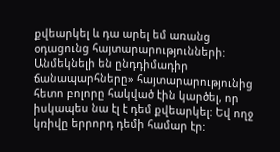քվեարկել և դա արել եմ առանց օդացունց հայտարարությունների: Անմեկնելի են ընդդիմադիր ճանապարհները» հայտարարությունից հետո բոլորը հակված էին կարծել, որ իսկապես նա էլ է դեմ քվեարկել: Եվ ողջ կռիվը երրորդ դեմի համար էր: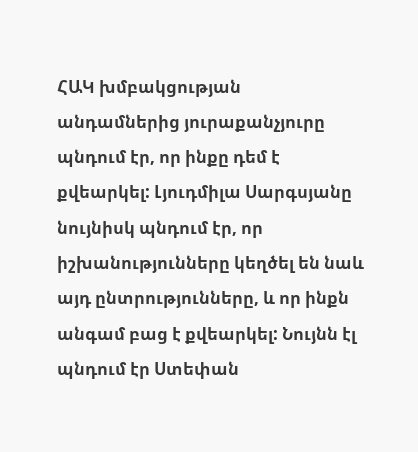ՀԱԿ խմբակցության անդամներից յուրաքանչյուրը պնդում էր, որ ինքը դեմ է քվեարկել: Լյուդմիլա Սարգսյանը նույնիսկ պնդում էր, որ իշխանությունները կեղծել են նաև այդ ընտրությունները, և որ ինքն անգամ բաց է քվեարկել: Նույնն էլ պնդում էր Ստեփան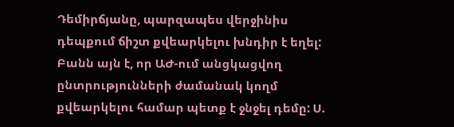Դեմիրճյանը, պարզապես վերջինիս դեպքում ճիշտ քվեարկելու խնդիր է եղել: Բանն այն է, որ ԱԺ-ում անցկացվող ընտրությունների ժամանակ կողմ քվեարկելու համար պետք է ջնջել դեմը: Ս.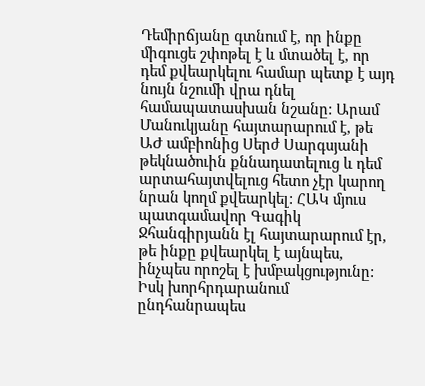Դեմիրճյանը գտնում է, որ ինքը միգուցե շփոթել է և մտածել է, որ դեմ քվեարկելու համար պետք է այդ նույն նշումի վրա դնել համապատասխան նշանը: Արամ Մանուկյանը հայտարարում է, թե ԱԺ ամբիոնից Սերժ Սարգսյանի թեկնածուին քննադատելուց և դեմ արտահայտվելուց հետո չէր կարող նրան կողմ քվեարկել: ՀԱԿ մյուս պատգամավոր Գագիկ Ջհանգիրյանն էլ հայտարարում էր, թե ինքը քվեարկել է այնպես, ինչպես որոշել է խմբակցությունը: Իսկ խորհրդարանում ընդհանրապես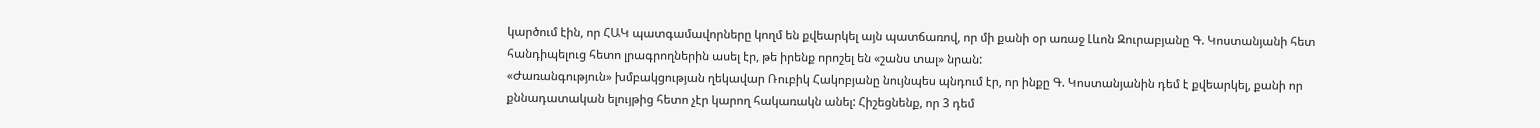կարծում էին, որ ՀԱԿ պատգամավորները կողմ են քվեարկել այն պատճառով, որ մի քանի օր առաջ Լևոն Զուրաբյանը Գ. Կոստանյանի հետ հանդիպելուց հետո լրագրողներին ասել էր, թե իրենք որոշել են «շանս տալ» նրան:
«Ժառանգություն» խմբակցության ղեկավար Ռուբիկ Հակոբյանը նույնպես պնդում էր, որ ինքը Գ. Կոստանյանին դեմ է քվեարկել, քանի որ քննադատական ելույթից հետո չէր կարող հակառակն անել: Հիշեցնենք, որ 3 դեմ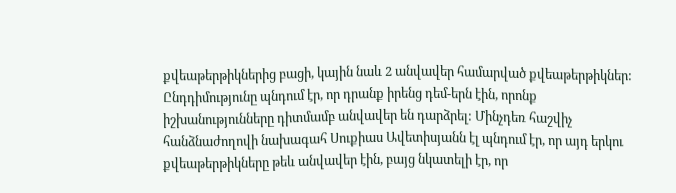քվեաթերթիկներից բացի, կային նաև 2 անվավեր համարված քվեաթերթիկներ: Ընդդիմությունը պնդում էր, որ դրանք իրենց դեմ-երն էին, որոնք իշխանությունները դիտմամբ անվավեր են դարձրել: Մինչդեռ հաշվիչ հանձնաժողովի նախագահ Սուքիաս Ավետիսյանն էլ պնդում էր, որ այդ երկու քվեաթերթիկները թեև անվավեր էին, բայց նկատելի էր, որ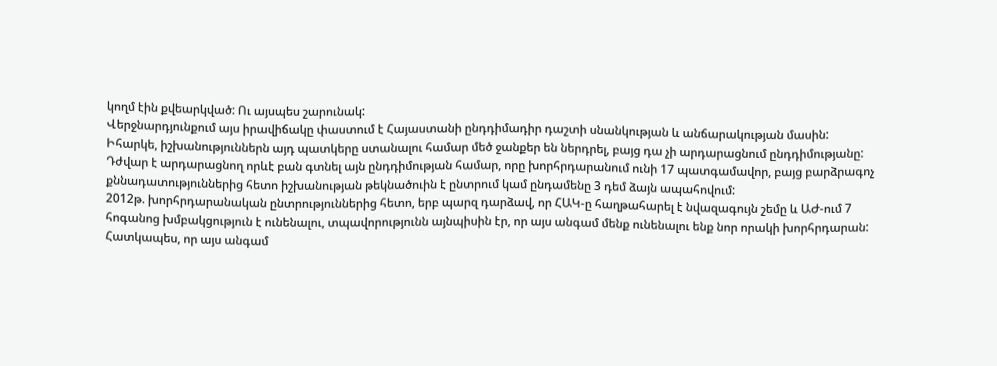կողմ էին քվեարկված: Ու այսպես շարունակ:
Վերջնարդյունքում այս իրավիճակը փաստում է Հայաստանի ընդդիմադիր դաշտի սնանկության և անճարակության մասին: Իհարկե, իշխանություններն այդ պատկերը ստանալու համար մեծ ջանքեր են ներդրել, բայց դա չի արդարացնում ընդդիմությանը: Դժվար է արդարացնող որևէ բան գտնել այն ընդդիմության համար, որը խորհրդարանում ունի 17 պատգամավոր, բայց բարձրագոչ քննադատություններից հետո իշխանության թեկնածուին է ընտրում կամ ընդամենը 3 դեմ ձայն ապահովում:
2012թ. խորհրդարանական ընտրություններից հետո, երբ պարզ դարձավ, որ ՀԱԿ-ը հաղթահարել է նվազագույն շեմը և ԱԺ-ում 7 հոգանոց խմբակցություն է ունենալու, տպավորությունն այնպիսին էր, որ այս անգամ մենք ունենալու ենք նոր որակի խորհրդարան: Հատկապես, որ այս անգամ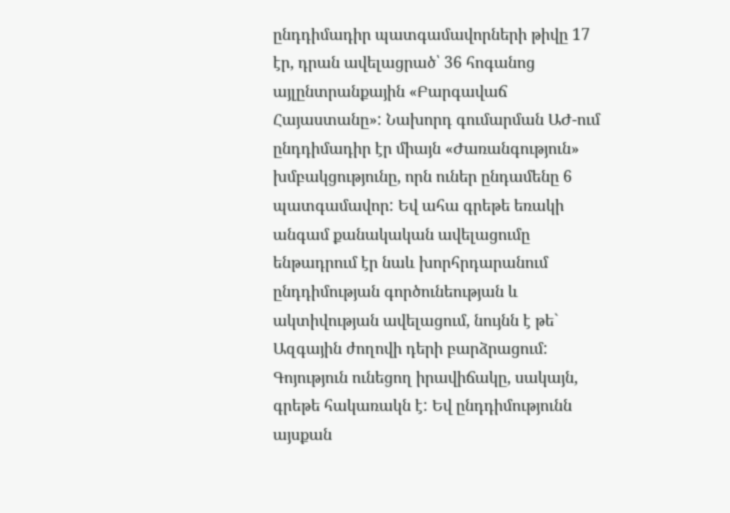ընդդիմադիր պատգամավորների թիվը 17 էր, դրան ավելացրած՝ 36 հոգանոց այլընտրանքային «Բարգավաճ Հայաստանը»: Նախորդ գումարման ԱԺ-ում ընդդիմադիր էր միայն «Ժառանգություն» խմբակցությունը, որն ուներ ընդամենը 6 պատգամավոր: Եվ ահա գրեթե եռակի անգամ քանակական ավելացումը ենթադրում էր նաև խորհրդարանում ընդդիմության գործունեության և ակտիվության ավելացում, նույնն է թե` Ազգային ժողովի դերի բարձրացում: Գոյություն ունեցող իրավիճակը, սակայն, գրեթե հակառակն է: Եվ ընդդիմությունն այսքան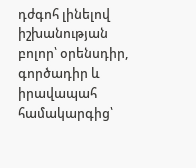դժգոհ լինելով իշխանության բոլոր՝ օրենսդիր, գործադիր և իրավապահ համակարգից՝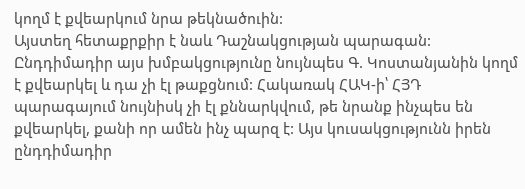կողմ է քվեարկում նրա թեկնածուին:
Այստեղ հետաքրքիր է նաև Դաշնակցության պարագան: Ընդդիմադիր այս խմբակցությունը նույնպես Գ. Կոստանյանին կողմ է քվեարկել և դա չի էլ թաքցնում: Հակառակ ՀԱԿ-ի՝ ՀՅԴ պարագայում նույնիսկ չի էլ քննարկվում, թե նրանք ինչպես են քվեարկել, քանի որ ամեն ինչ պարզ է: Այս կուսակցությունն իրեն ընդդիմադիր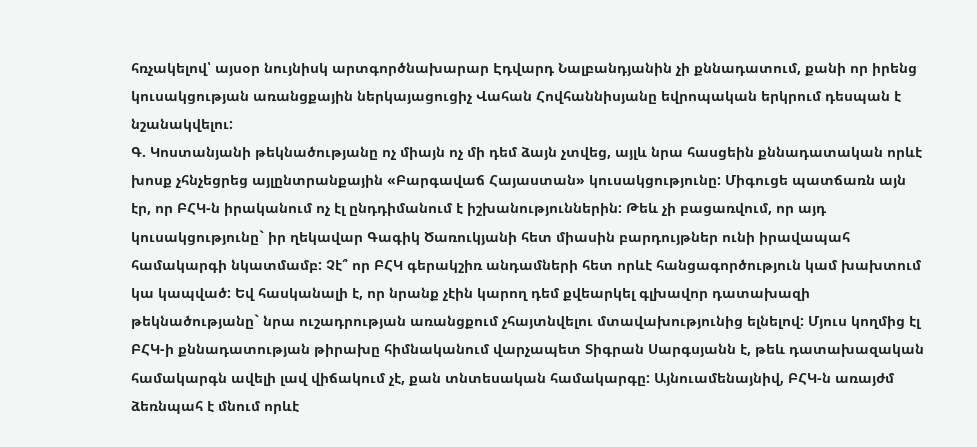հռչակելով՝ այսօր նույնիսկ արտգործնախարար Էդվարդ Նալբանդյանին չի քննադատում, քանի որ իրենց կուսակցության առանցքային ներկայացուցիչ Վահան Հովհաննիսյանը եվրոպական երկրում դեսպան է նշանակվելու:
Գ. Կոստանյանի թեկնածությանը ոչ միայն ոչ մի դեմ ձայն չտվեց, այլև նրա հասցեին քննադատական որևէ խոսք չհնչեցրեց այլընտրանքային «Բարգավաճ Հայաստան» կուսակցությունը: Միգուցե պատճառն այն էր, որ ԲՀԿ-ն իրականում ոչ էլ ընդդիմանում է իշխանություններին: Թեև չի բացառվում, որ այդ կուսակցությունը` իր ղեկավար Գագիկ Ծառուկյանի հետ միասին բարդույթներ ունի իրավապահ համակարգի նկատմամբ: Չէ՞ որ ԲՀԿ գերակշիռ անդամների հետ որևէ հանցագործություն կամ խախտում կա կապված: Եվ հասկանալի է, որ նրանք չէին կարող դեմ քվեարկել գլխավոր դատախազի թեկնածությանը` նրա ուշադրության առանցքում չհայտնվելու մտավախությունից ելնելով: Մյուս կողմից էլ ԲՀԿ-ի քննադատության թիրախը հիմնականում վարչապետ Տիգրան Սարգսյանն է, թեև դատախազական համակարգն ավելի լավ վիճակում չէ, քան տնտեսական համակարգը: Այնուամենայնիվ, ԲՀԿ-ն առայժմ ձեռնպահ է մնում որևէ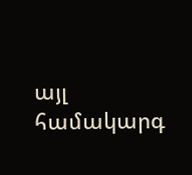այլ համակարգ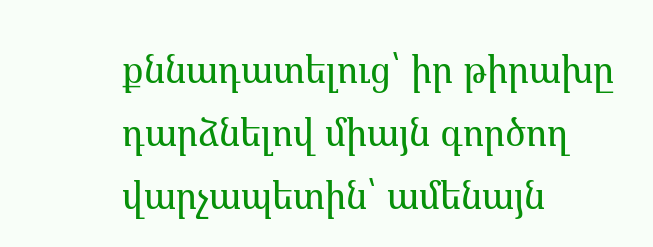քննադատելուց՝ իր թիրախը դարձնելով միայն գործող վարչապետին՝ ամենայն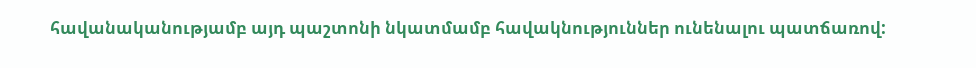հավանականությամբ այդ պաշտոնի նկատմամբ հավակնություններ ունենալու պատճառով: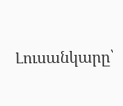Լուսանկարը՝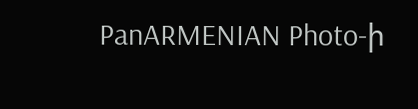PanARMENIAN Photo-ի